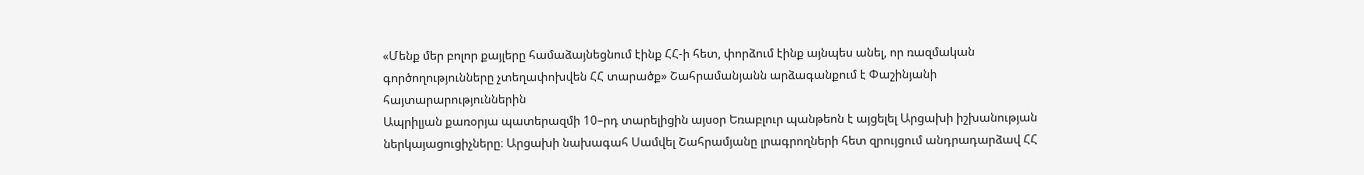«Մենք մեր բոլոր քայլերը համաձայնեցնում էինք ՀՀ-ի հետ, փորձում էինք այնպես անել, որ ռազմական գործողությունները չտեղափոխվեն ՀՀ տարածք» Շահրամանյանն արձագանքում է Փաշինյանի հայտարարություններին
Ապրիլյան քառօրյա պատերազմի 10–րդ տարելիցին այսօր Եռաբլուր պանթեոն է այցելել Արցախի իշխանության ներկայացուցիչները։ Արցախի նախագահ Սամվել Շահրամյանը լրագրողների հետ զրույցում անդրադարձավ ՀՀ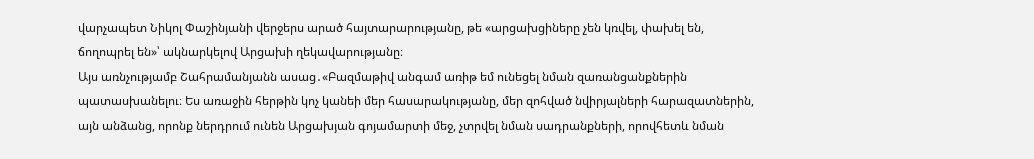վարչապետ Նիկոլ Փաշինյանի վերջերս արած հայտարարությանը, թե «արցախցիները չեն կռվել, փախել են, ճողոպրել են»՝ ակնարկելով Արցախի ղեկավարությանը։
Այս առնչությամբ Շահրամանյանն ասաց․«Բազմաթիվ անգամ առիթ եմ ունեցել նման զառանցանքներին պատասխանելու։ Ես առաջին հերթին կոչ կանեի մեր հասարակությանը, մեր զոհված նվիրյալների հարազատներին, այն անձանց, որոնք ներդրում ունեն Արցախյան գոյամարտի մեջ, չտրվել նման սադրանքների, որովհետև նման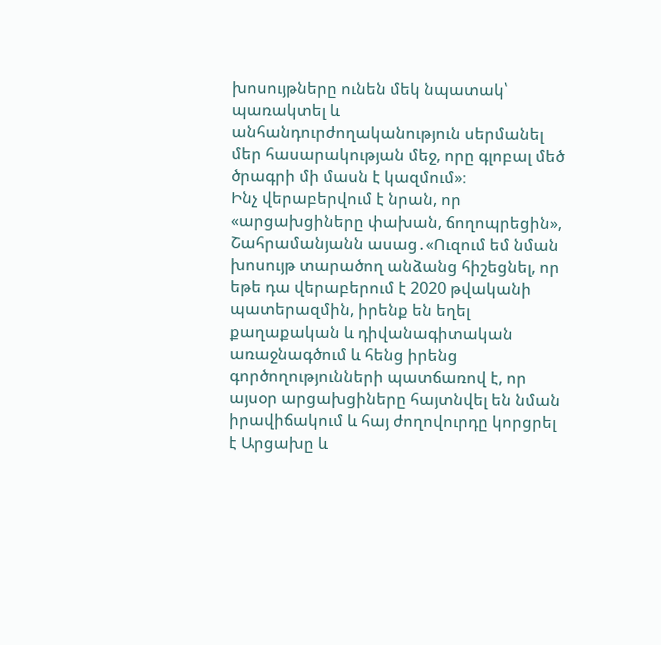խոսույթները ունեն մեկ նպատակ՝ պառակտել և անհանդուրժողականություն սերմանել մեր հասարակության մեջ, որը գլոբալ մեծ ծրագրի մի մասն է կազմում»։
Ինչ վերաբերվում է նրան, որ «արցախցիները փախան, ճողոպրեցին», Շահրամանյանն ասաց․«Ուզում եմ նման խոսույթ տարածող անձանց հիշեցնել, որ եթե դա վերաբերում է 2020 թվականի պատերազմին, իրենք են եղել քաղաքական և դիվանագիտական առաջնագծում և հենց իրենց գործողությունների պատճառով է, որ այսօր արցախցիները հայտնվել են նման իրավիճակում և հայ ժողովուրդը կորցրել է Արցախը և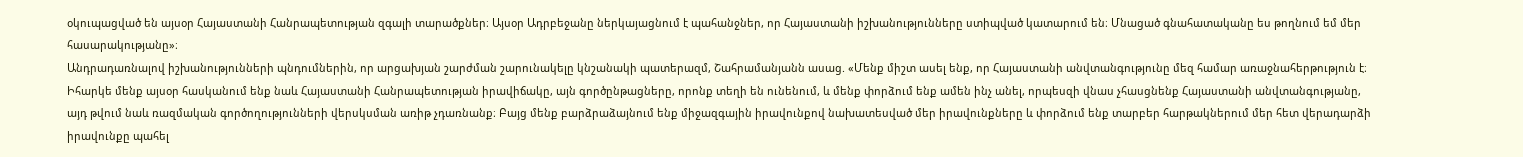օկուպացված են այսօր Հայաստանի Հանրապետության զգալի տարածքներ։ Այսօր Ադրբեջանը ներկայացնում է պահանջներ, որ Հայաստանի իշխանությունները ստիպված կատարում են։ Մնացած գնահատականը ես թողնում եմ մեր հասարակությանը»։
Անդրադառնալով իշխանությունների պնդումներին, որ արցախյան շարժման շարունակելը կնշանակի պատերազմ, Շահրամանյանն ասաց. «Մենք միշտ ասել ենք, որ Հայաստանի անվտանգությունը մեզ համար առաջնահերթություն է։ Իհարկե մենք այսօր հասկանում ենք նաև Հայաստանի Հանրապետության իրավիճակը, այն գործընթացները, որոնք տեղի են ունենում, և մենք փորձում ենք ամեն ինչ անել, որպեսզի վնաս չհասցնենք Հայաստանի անվտանգությանը, այդ թվում նաև ռազմական գործողությունների վերսկսման առիթ չդառնանք։ Բայց մենք բարձրաձայնում ենք միջազգային իրավունքով նախատեսված մեր իրավունքները և փորձում ենք տարբեր հարթակներում մեր հետ վերադարձի իրավունքը պահել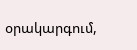օրակարգում,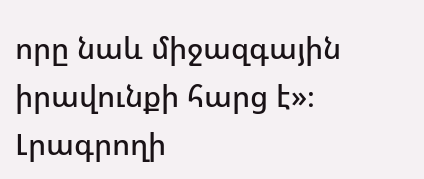որը նաև միջազգային իրավունքի հարց է»։
Լրագրողի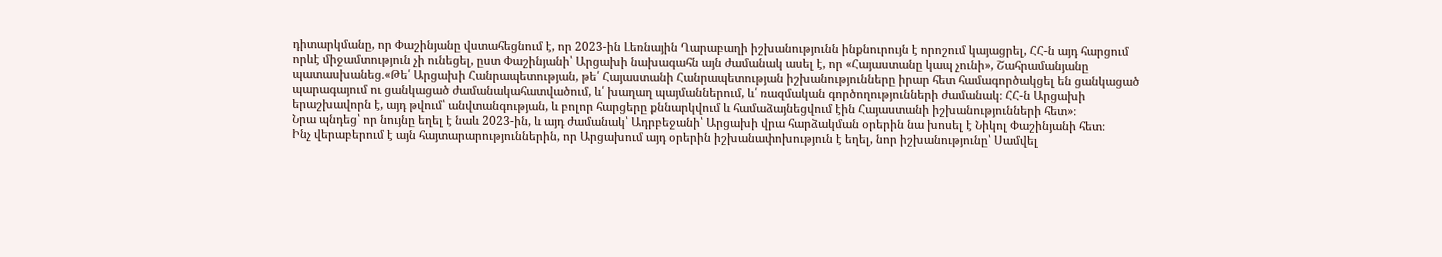դիտարկմանը, որ Փաշինյանը վստահեցնում է, որ 2023-ին Լեռնային Ղարաբաղի իշխանությունն ինքնուրույն է որոշում կայացրել, ՀՀ-ն այդ հարցում որևէ միջամտություն չի ունեցել, ըստ Փաշինյանի՝ Արցախի նախագահն այն ժամանակ ասել է, որ «Հայաստանը կապ չունի», Շահրամանյանը պատասխանեց․«Թե՛ Արցախի Հանրապետության, թե՛ Հայաստանի Հանրապետության իշխանությունները իրար հետ համագործակցել են ցանկացած պարագայում ու ցանկացած ժամանակահատվածում, և՛ խաղաղ պայմաններում, և՛ ռազմական գործողությունների ժամանակ։ ՀՀ-ն Արցախի երաշխավորն է, այդ թվում՝ անվտանգության, և բոլոր հարցերը քննարկվում և համաձայնեցվում էին Հայաստանի իշխանությունների հետ»։
Նրա պնդեց՝ որ նույնը եղել է նաև 2023-ին, և այդ ժամանակ՝ Ադրբեջանի՝ Արցախի վրա հարձակման օրերին նա խոսել է Նիկոլ Փաշինյանի հետ։
Ինչ վերաբերում է այն հայտարարություններին, որ Արցախում այդ օրերին իշխանափոխություն է եղել, նոր իշխանությունը՝ Սամվել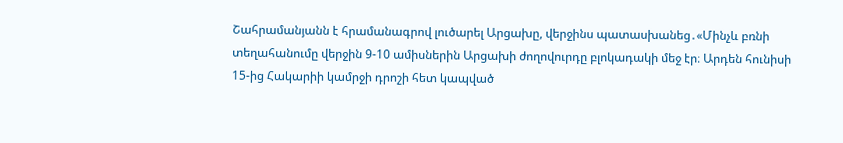Շահրամանյանն է հրամանագրով լուծարել Արցախը, վերջինս պատասխանեց․«Մինչև բռնի տեղահանումը վերջին 9-10 ամիսներին Արցախի ժողովուրդը բլոկադակի մեջ էր։ Արդեն հունիսի 15-ից Հակարիի կամրջի դրոշի հետ կապված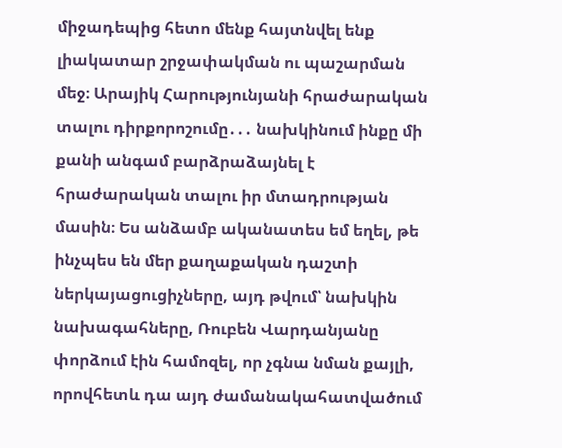միջադեպից հետո մենք հայտնվել ենք լիակատար շրջափակման ու պաշարման մեջ։ Արայիկ Հարությունյանի հրաժարական տալու դիրքորոշումը․․․ նախկինում ինքը մի քանի անգամ բարձրաձայնել է հրաժարական տալու իր մտադրության մասին։ Ես անձամբ ականատես եմ եղել, թե ինչպես են մեր քաղաքական դաշտի ներկայացուցիչները, այդ թվում՝ նախկին նախագահները, Ռուբեն Վարդանյանը փորձում էին համոզել, որ չգնա նման քայլի, որովհետև դա այդ ժամանակահատվածում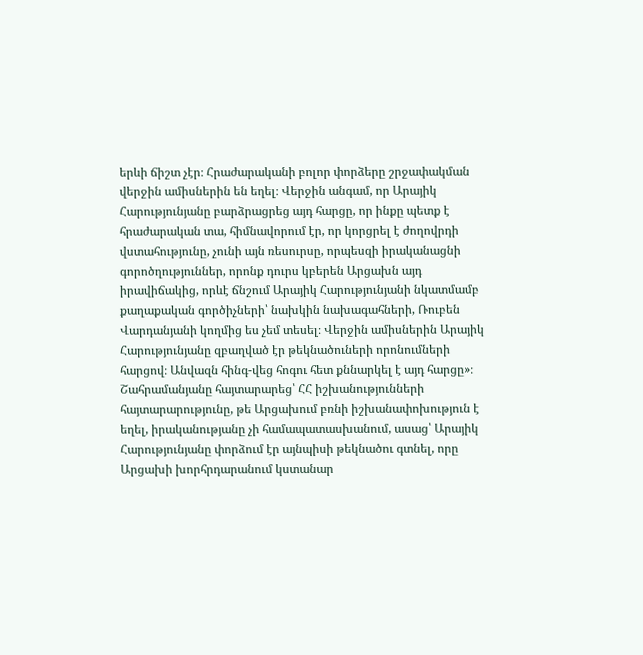երևի ճիշտ չէր։ Հրաժարականի բոլոր փորձերը շրջափակման վերջին ամիսներին են եղել։ Վերջին անգամ, որ Արայիկ Հարությունյանը բարձրացրեց այդ հարցը, որ ինքը պետք է հրաժարական տա, հիմնավորում էր, որ կորցրել է ժողովրդի վստահությունը, չունի այն ռեսուրսը, որպեսզի իրականացնի գորոծղություններ, որոնք դուրս կբերեն Արցախն այդ իրավիճակից, որևէ ճնշում Արայիկ Հարությունյանի նկատմամբ քաղաքական գործիչների՝ նախկին նախագահների, Ռուբեն Վարդանյանի կողմից ես չեմ տեսել։ Վերջին ամիսներին Արայիկ Հարությունյանը զբաղված էր թեկնածուների որոնումների հարցով։ Անվազն հինգ-վեց հոգու հետ քննարկել է այդ հարցը»։
Շահրամանյանը հայտարարեց՝ ՀՀ իշխանությունների հայտարարությունը, թե Արցախում բռնի իշխանափոխություն է եղել, իրականությանը չի համապատասխանում, ասաց՝ Արայիկ Հարությունյանը փորձում էր այնպիսի թեկնածու գտնել, որը Արցախի խորհրդարանում կստանար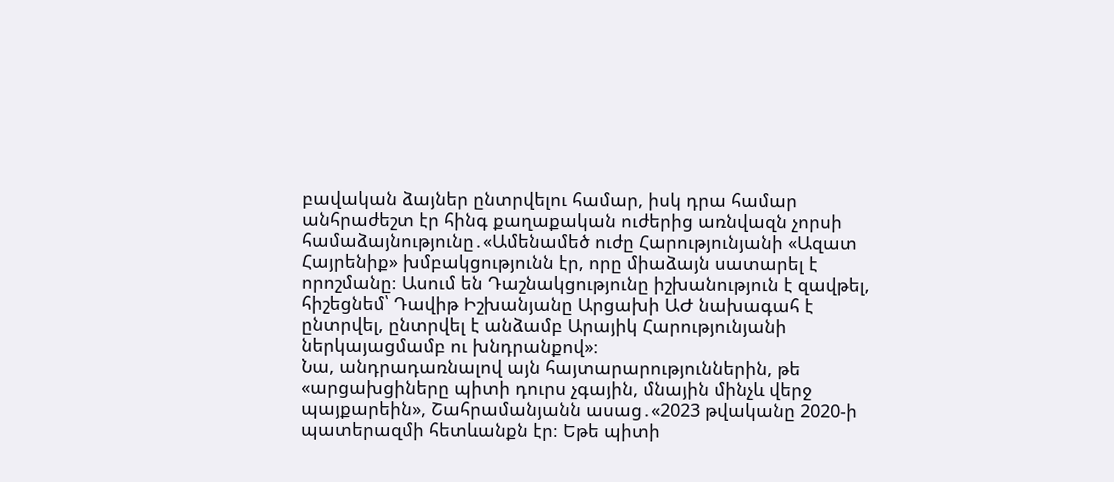բավական ձայներ ընտրվելու համար, իսկ դրա համար անհրաժեշտ էր հինգ քաղաքական ուժերից առնվազն չորսի համաձայնությունը․«Ամենամեծ ուժը Հարությունյանի «Ազատ Հայրենիք» խմբակցությունն էր, որը միաձայն սատարել է որոշմանը։ Ասում են Դաշնակցությունը իշխանություն է զավթել, հիշեցնեմ՝ Դավիթ Իշխանյանը Արցախի ԱԺ նախագահ է ընտրվել, ընտրվել է անձամբ Արայիկ Հարությունյանի ներկայացմամբ ու խնդրանքով»։
Նա, անդրադառնալով այն հայտարարություններին, թե «արցախցիները պիտի դուրս չգային, մնային մինչև վերջ պայքարեին», Շահրամանյանն ասաց․«2023 թվականը 2020-ի պատերազմի հետևանքն էր։ Եթե պիտի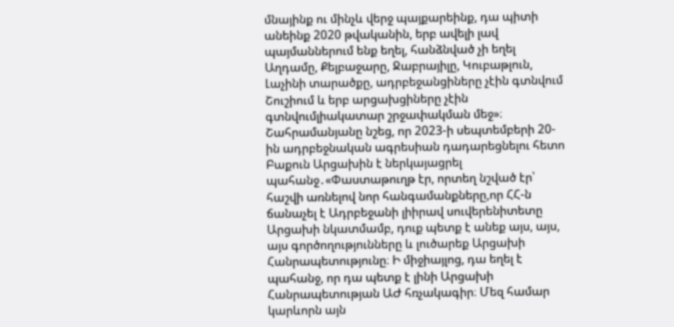մնայինք ու մինչև վերջ պայքարեինք, դա պիտի անեինք 2020 թվականին, երբ ավելի լավ պայմաններում ենք եղել, հանձնված չի եղել Աղդամը, Քելբաջարը, Ջաբրայիլը, Կուբաթլուն, Լաչինի տարածքը, ադրբեջանցիները չէին գտնվում Շուշիում և երբ արցախցիները չէին գտնվումլիակատար շրջափակման մեջ»։
Շահրամանյանը նշեց, որ 2023-ի սեպտեմբերի 20-ին ադրբեջնական ագրեսիան դադարեցնելու հետո Բաքուն Արցախին է ներկայացրել պահանջ․«Փաստաթուղթ էր, որտեղ նշված էր՝ հաշվի առնելով նոր հանգամանքները,որ ՀՀ-ն ճանաչել է Ադրբեջանի լիիրավ սուվերենիտետը Արցախի նկատմամբ, դուք պետք է անեք այս, այս, այս գործողությունները և լուծարեք Արցախի Հանրապետությունը։ Ի միջիայլոց, դա եղել է պահանջ, որ դա պետք է լինի Արցախի Հանրապետության ԱԺ հռչակագիր։ Մեզ համար կարևորն այն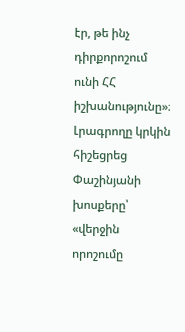էր, թե ինչ դիրքորոշում ունի ՀՀ իշխանությունը»։
Լրագրողը կրկին հիշեցրեց Փաշինյանի խոսքերը՝ «վերջին որոշումը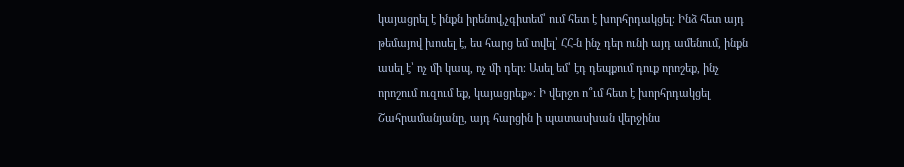կայացրել է ինքն իրենով,չգիտեմ՝ ում հետ է խորհրդակցել։ Ինձ հետ այդ թեմայով խոսել է, ես հարց եմ տվել՝ ՀՀ-ն ինչ դեր ունի այդ ամենում, ինքն ասել է՝ ոչ մի կապ, ոչ մի դեր։ Ասել եմ՝ էդ դեպքում դուք որոշեք, ինչ որոշում ուզում եք, կայացրեք»։ Ի վերջո ո՞ւմ հետ է խորհրդակցել Շահրամանյանը, այդ հարցին ի պատասխան վերջինս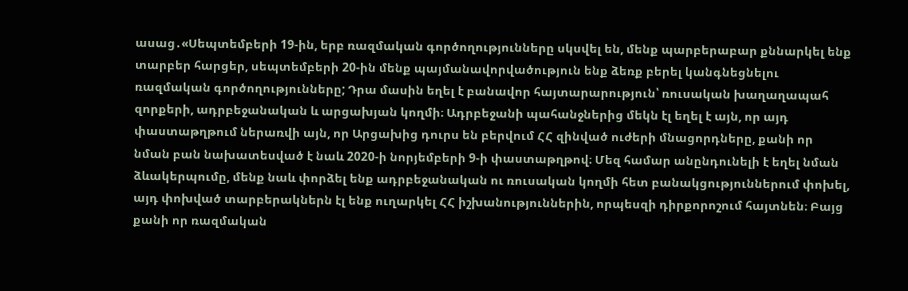ասաց․«Սեպտեմբերի 19-ին, երբ ռազմական գործողությունները սկսվել են, մենք պարբերաբար քննարկել ենք տարբեր հարցեր, սեպտեմբերի 20-ին մենք պայմանավորվածություն ենք ձեռք բերել կանգնեցնելու ռազմական գործողությունները; Դրա մասին եղել է բանավոր հայտարարություն՝ ռուսական խաղաղապահ զորքերի, ադրբեջանական և արցախյան կողմի։ Ադրբեջանի պահանջներից մեկն էլ եղել է այն, որ այդ փաստաթղթում ներառվի այն, որ Արցախից դուրս են բերվում ՀՀ զինված ուժերի մնացորդները, քանի որ նման բան նախատեսված է նաև 2020-ի նորյեմբերի 9-ի փաստաթղթով։ Մեզ համար անընդունելի է եղել նման ձևակերպումը, մենք նաև փորձել ենք ադրբեջանական ու ռուսական կողմի հետ բանակցություններում փոխել, այդ փոխված տարբերակներն էլ ենք ուղարկել ՀՀ իշխանություններին, որպեսզի դիրքորոշում հայտնեն։ Բայց քանի որ ռազմական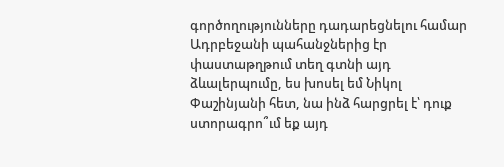գործողությունները դադարեցնելու համար Ադրբեջանի պահանջներից էր փաստաթղթում տեղ գտնի այդ ձևալերպումը, ես խոսել եմ Նիկոլ Փաշինյանի հետ, նա ինձ հարցրել է՝ դուք ստորագրո՞ւմ եք այդ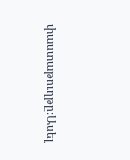փաստաթուղթը։Ասել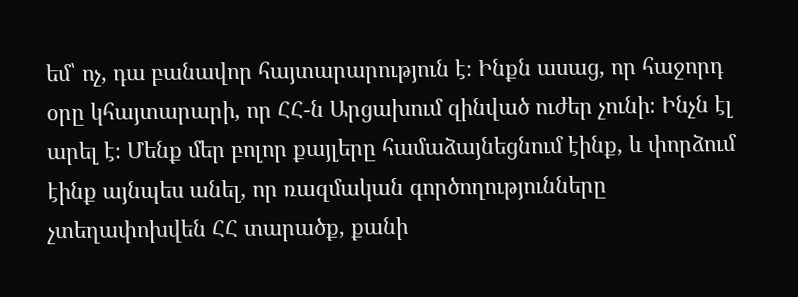եմ՝ ոչ, դա բանավոր հայտարարություն է։ Ինքն ասաց, որ հաջորդ օրը կհայտարարի, որ ՀՀ-ն Արցախում զինված ուժեր չունի։ Ինչն էլ արել է։ Մենք մեր բոլոր քայլերը համաձայնեցնում էինք, և փորձում էինք այնպես անել, որ ռազմական գործողությունները չտեղափոխվեն ՀՀ տարածք, քանի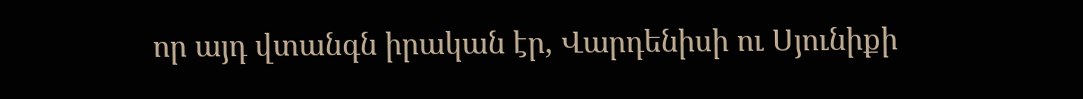որ այդ վտանգն իրական էր, Վարդենիսի ու Սյունիքի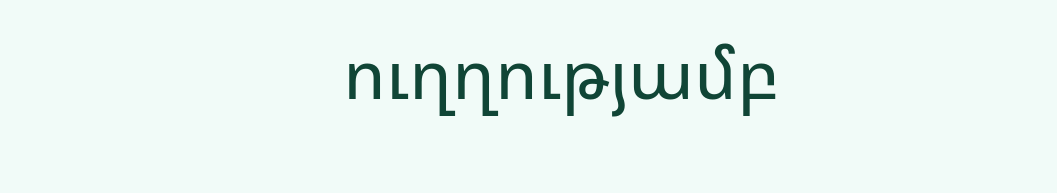ուղղությամբ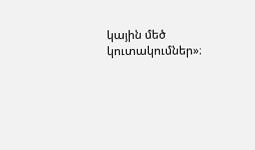կային մեծ կուտակումներ»։